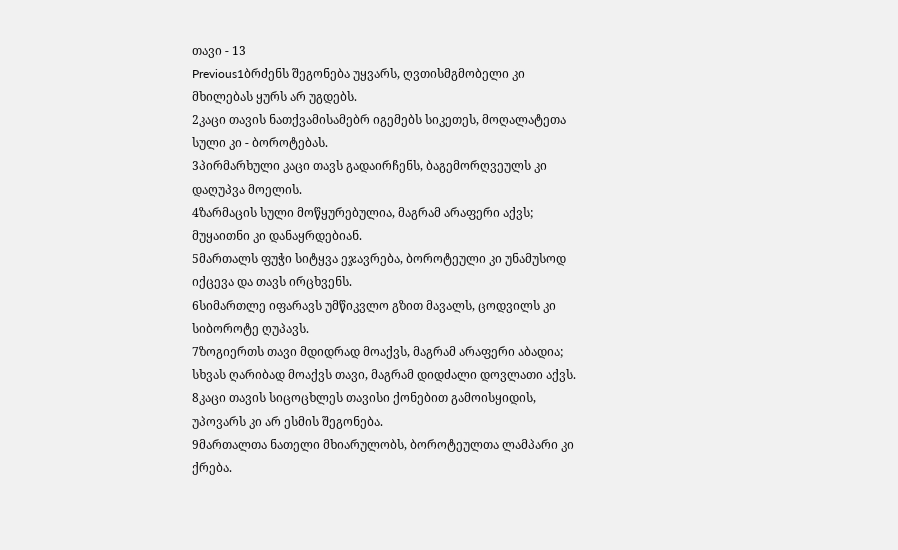თავი - 13
Previous1ბრძენს შეგონება უყვარს, ღვთისმგმობელი კი მხილებას ყურს არ უგდებს.
2კაცი თავის ნათქვამისამებრ იგემებს სიკეთეს, მოღალატეთა სული კი - ბოროტებას.
3პირმარხული კაცი თავს გადაირჩენს, ბაგემორღვეულს კი დაღუპვა მოელის.
4ზარმაცის სული მოწყურებულია, მაგრამ არაფერი აქვს; მუყაითნი კი დანაყრდებიან.
5მართალს ფუჭი სიტყვა ეჯავრება, ბოროტეული კი უნამუსოდ იქცევა და თავს ირცხვენს.
6სიმართლე იფარავს უმწიკვლო გზით მავალს, ცოდვილს კი სიბოროტე ღუპავს.
7ზოგიერთს თავი მდიდრად მოაქვს, მაგრამ არაფერი აბადია; სხვას ღარიბად მოაქვს თავი, მაგრამ დიდძალი დოვლათი აქვს.
8კაცი თავის სიცოცხლეს თავისი ქონებით გამოისყიდის, უპოვარს კი არ ესმის შეგონება.
9მართალთა ნათელი მხიარულობს, ბოროტეულთა ლამპარი კი ქრება.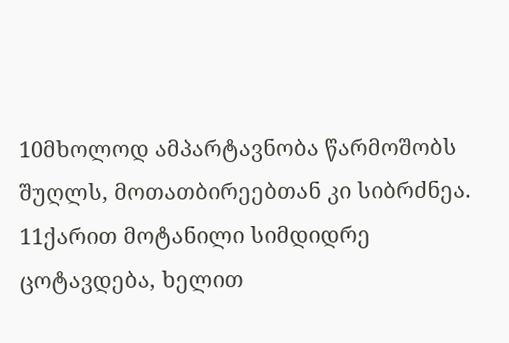10მხოლოდ ამპარტავნობა წარმოშობს შუღლს, მოთათბირეებთან კი სიბრძნეა.
11ქარით მოტანილი სიმდიდრე ცოტავდება, ხელით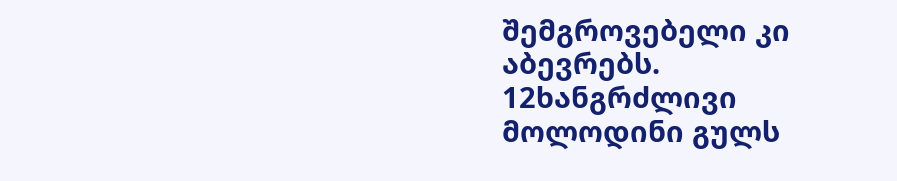შემგროვებელი კი აბევრებს.
12ხანგრძლივი მოლოდინი გულს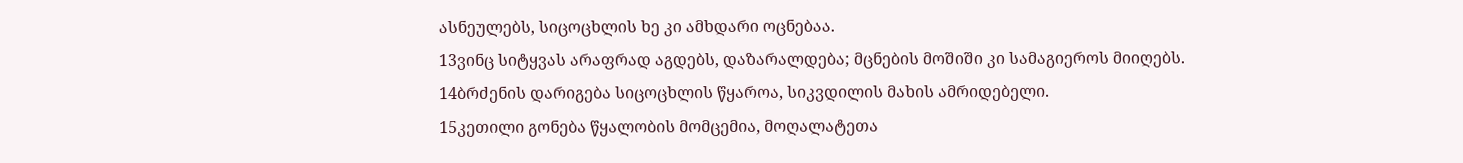ასნეულებს, სიცოცხლის ხე კი ამხდარი ოცნებაა.
13ვინც სიტყვას არაფრად აგდებს, დაზარალდება; მცნების მოშიში კი სამაგიეროს მიიღებს.
14ბრძენის დარიგება სიცოცხლის წყაროა, სიკვდილის მახის ამრიდებელი.
15კეთილი გონება წყალობის მომცემია, მოღალატეთა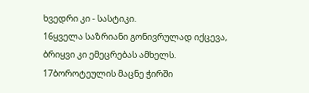ხვედრი კი - სასტიკი.
16ყველა საზრიანი გონივრულად იქცევა, ბრიყვი კი ემეცრებას ამხელს.
17ბოროტეულის მაცნე ჭირში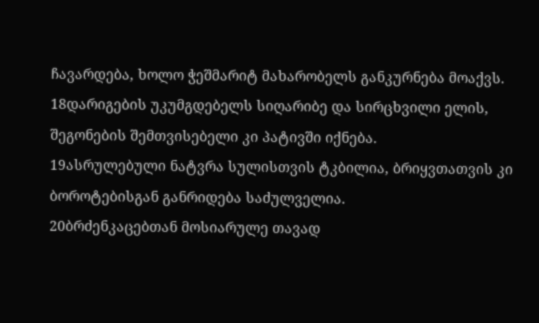ჩავარდება, ხოლო ჭეშმარიტ მახარობელს განკურნება მოაქვს.
18დარიგების უკუმგდებელს სიღარიბე და სირცხვილი ელის, შეგონების შემთვისებელი კი პატივში იქნება.
19ასრულებული ნატვრა სულისთვის ტკბილია, ბრიყვთათვის კი ბოროტებისგან განრიდება საძულველია.
20ბრძენკაცებთან მოსიარულე თავად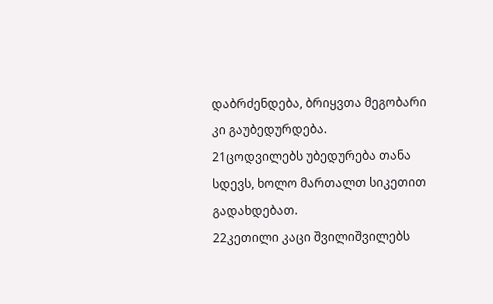დაბრძენდება, ბრიყვთა მეგობარი კი გაუბედურდება.
21ცოდვილებს უბედურება თანა სდევს, ხოლო მართალთ სიკეთით გადახდებათ.
22კეთილი კაცი შვილიშვილებს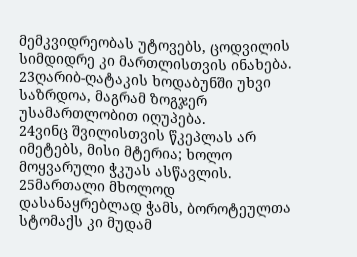მემკვიდრეობას უტოვებს, ცოდვილის სიმდიდრე კი მართლისთვის ინახება.
23ღარიბ-ღატაკის ხოდაბუნში უხვი საზრდოა, მაგრამ ზოგჯერ უსამართლობით იღუპება.
24ვინც შვილისთვის წკეპლას არ იმეტებს, მისი მტერია; ხოლო მოყვარული ჭკუას ასწავლის.
25მართალი მხოლოდ დასანაყრებლად ჭამს, ბოროტეულთა სტომაქს კი მუდამ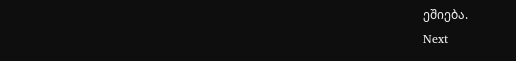ეშიება.
Next